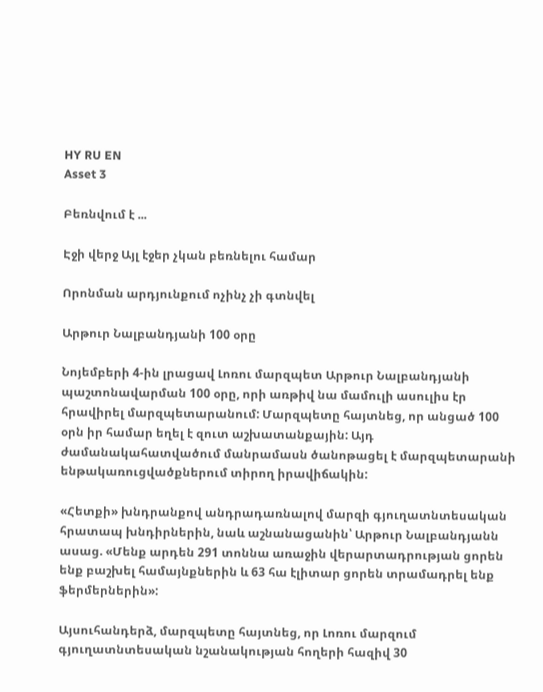HY RU EN
Asset 3

Բեռնվում է ...

Էջի վերջ Այլ էջեր չկան բեռնելու համար

Որոնման արդյունքում ոչինչ չի գտնվել

Արթուր Նալբանդյանի 100 օրը

Նոյեմբերի 4-ին լրացավ Լոռու մարզպետ Արթուր Նալբանդյանի պաշտոնավարման 100 օրը, որի առթիվ նա մամուլի ասուլիս էր հրավիրել մարզպետարանում: Մարզպետը հայտնեց, որ անցած 100 օրն իր համար եղել է զուտ աշխատանքային: Այդ ժամանակահատվածում մանրամասն ծանոթացել է մարզպետարանի ենթակառուցվածքներում տիրող իրավիճակին:

«Հետքի» խնդրանքով անդրադառնալով մարզի գյուղատնտեսական հրատապ խնդիրներին, նաև աշնանացանին՝ Արթուր Նալբանդյանն ասաց. «Մենք արդեն 291 տոննա առաջին վերարտադրության ցորեն ենք բաշխել համայնքներին և 63 հա էլիտար ցորեն տրամադրել ենք ֆերմերներին»:

Այսուհանդերձ, մարզպետը հայտնեց, որ Լոռու մարզում գյուղատնտեսական նշանակության հողերի հազիվ 30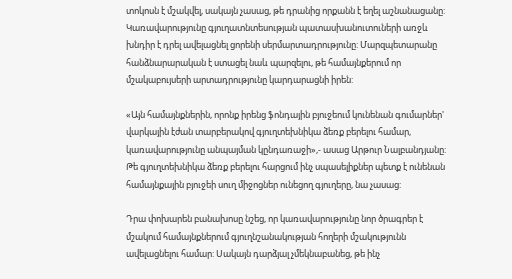տոկոսն է մշակվել, սակայն չասաց, թե դրանից որքանն է եղել աշնանացանը: Կառավարությունը գյուղատնտեսության պատասխանուտուների առջև խնդիր է դրել ավելացնել ցորենի սերմարտադրությունը: Մարզպետարանը հանձնարարական է ստացել նաև պարզելու, թե համայնքերում որ մշակաբույսերի արտադրությունը կարդարացնի իրեն:

«Այն համայնքներին, որոնք իրենց ֆոնդային բյուջեում կունենան գումարներ' վարկային էժան տարբերակով գյուղտեխնիկա ձեռք բերելու համար, կառավարությունը անպայման կընդառաջի»,- ասաց Արթուր Նալբանդյանը: Թե գյուղտեխնիկա ձեռք բերելու հարցում ինչ սպասելիքներ պետք է ունենան համայնքային բյուջեի սուղ միջոցներ ունեցող գյուղերը, նա չասաց:

Դրա փոխարեն բանախոսը նշեց, որ կառավարությունը նոր ծրագրեր է մշակում համայնքներում գյուղնշանակության հողերի մշակությունն ավելացնելու համար: Սակայն դարձյալ չմեկնաբանեց, թե ինչ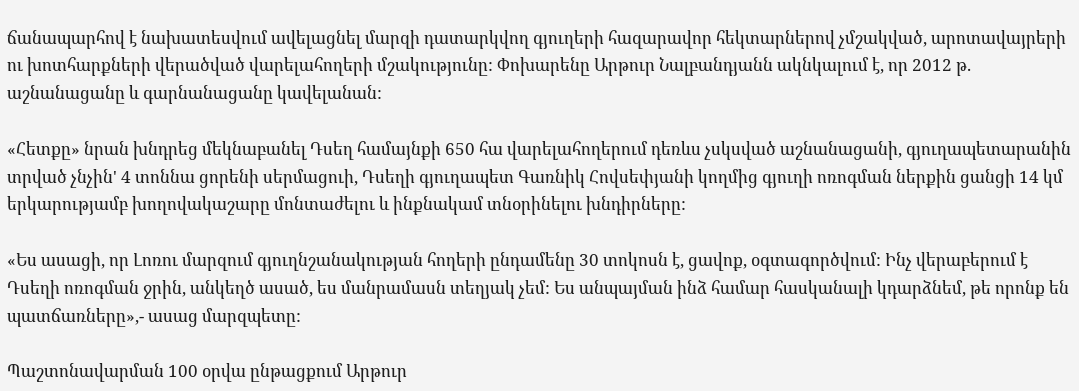ճանապարհով է նախատեսվում ավելացնել մարզի դատարկվող գյուղերի հազարավոր հեկտարներով չմշակված, արոտավայրերի ու խոտհարքների վերածված վարելահողերի մշակությունը: Փոխարենը Արթուր Նալբանդյանն ակնկալում է, որ 2012 թ. աշնանացանը և գարնանացանը կավելանան:

«Հետքը» նրան խնդրեց մեկնաբանել Դսեղ համայնքի 650 հա վարելահողերում դեռևս չսկսված աշնանացանի, գյուղապետարանին տրված չնչին' 4 տոննա ցորենի սերմացուի, Դսեղի գյուղապետ Գառնիկ Հովսեփյանի կողմից գյուղի ոռոգման ներքին ցանցի 14 կմ երկարությամբ խողովակաշարը մոնտաժելու և ինքնակամ տնօրինելու խնդիրները:

«Ես ասացի, որ Լոռու մարզում գյուղնշանակության հողերի ընդամենը 30 տոկոսն է, ցավոք, օգտագործվում: Ինչ վերաբերում է Դսեղի ոռոգման ջրին, անկեղծ ասած, ես մանրամասն տեղյակ չեմ: Ես անպայման ինձ համար հասկանալի կդարձնեմ, թե որոնք են պատճառները»,- ասաց մարզպետը:

Պաշտոնավարման 100 օրվա ընթացքում Արթուր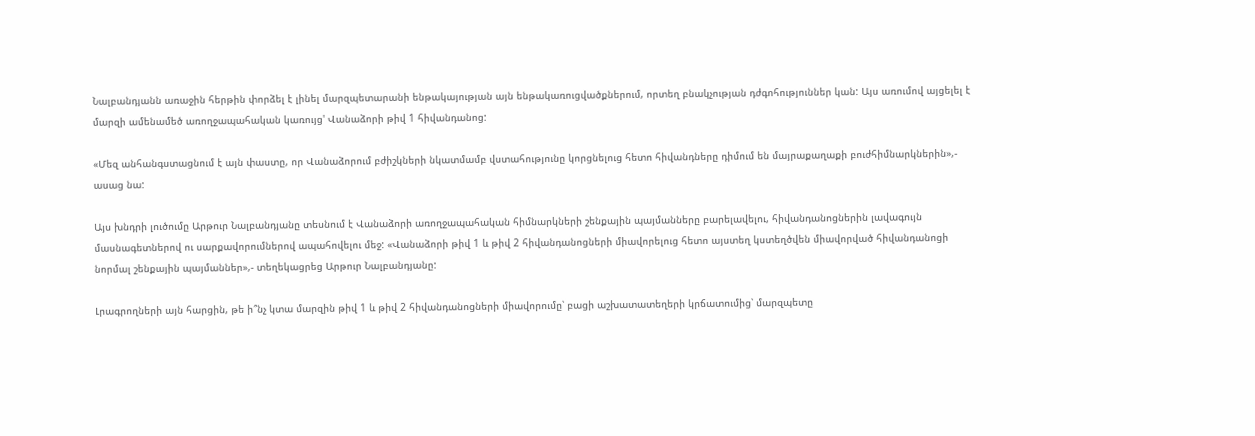Նալբանդյանն առաջին հերթին փորձել է լինել մարզպետարանի ենթակայության այն ենթակառուցվածքներում, որտեղ բնակչության դժգոհություններ կան: Այս առումով այցելել է մարզի ամենամեծ առողջապահական կառույց' Վանաձորի թիվ 1 հիվանդանոց:

«Մեզ անհանգստացնում է այն փաստը, որ Վանաձորում բժիշկների նկատմամբ վստահությունը կորցնելուց հետո հիվանդները դիմում են մայրաքաղաքի բուժհիմնարկներին»,- ասաց նա:

Այս խնդրի լուծումը Արթուր Նալբանդյանը տեսնում է Վանաձորի առողջապահական հիմնարկների շենքային պայմանները բարելավելու, հիվանդանոցներին լավագույն մասնագետներով ու սարքավորումներով ապահովելու մեջ: «Վանաձորի թիվ 1 և թիվ 2 հիվանդանոցների միավորելուց հետո այստեղ կստեղծվեն միավորված հիվանդանոցի նորմալ շենքային պայմաններ»,- տեղեկացրեց Արթուր Նալբանդյանը:

Լրագրողների այն հարցին, թե ի՞նչ կտա մարզին թիվ 1 և թիվ 2 հիվանդանոցների միավորումը՝ բացի աշխատատեղերի կրճատումից՝ մարզպետը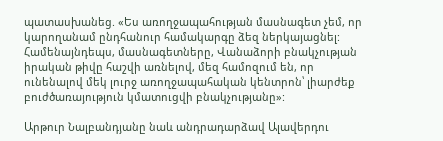պատասխանեց. «Ես առողջապահության մասնագետ չեմ, որ կարողանամ ընդհանուր համակարգը ձեզ ներկայացնել: Համենայնդեպս, մասնագետները, Վանաձորի բնակչության իրական թիվը հաշվի առնելով, մեզ համոզում են, որ ունենալով մեկ լուրջ առողջապահական կենտրոն՝ լիարժեք բուժծառայություն կմատուցվի բնակչությանը»:

Արթուր Նալբանդյանը նաև անդրադարձավ Ալավերդու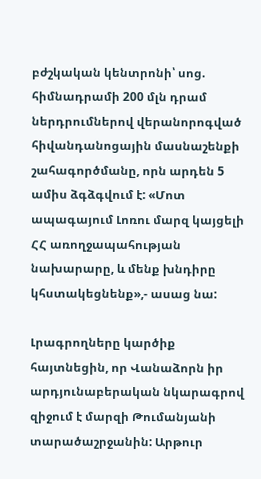բժշկական կենտրոնի՝ սոց. հիմնադրամի 200 մլն դրամ ներդրումներով վերանորոգված հիվանդանոցային մասնաշենքի շահագործմանը, որն արդեն 5 ամիս ձգձգվում է: «Մոտ ապագայում Լոռու մարզ կայցելի ՀՀ առողջապահության նախարարը, և մենք խնդիրը կհստակեցնենք»,- ասաց նա:

Լրագրողները կարծիք հայտնեցին, որ Վանաձորն իր արդյունաբերական նկարագրով զիջում է մարզի Թումանյանի տարածաշրջանին: Արթուր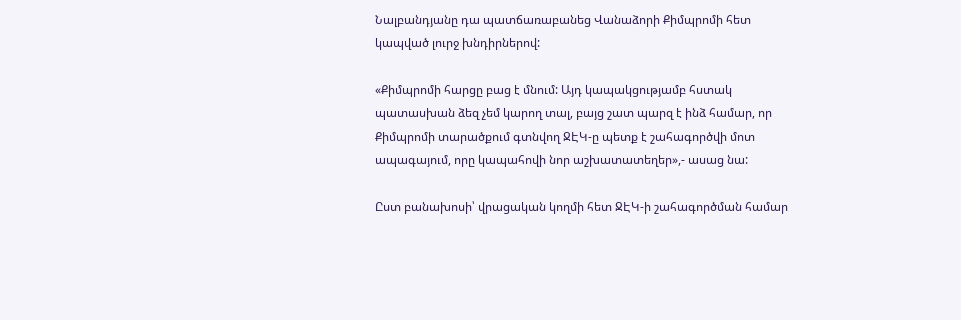Նալբանդյանը դա պատճառաբանեց Վանաձորի Քիմպրոմի հետ կապված լուրջ խնդիրներով:

«Քիմպրոմի հարցը բաց է մնում: Այդ կապակցությամբ հստակ պատասխան ձեզ չեմ կարող տալ, բայց շատ պարզ է ինձ համար, որ Քիմպրոմի տարածքում գտնվող ՋԷԿ-ը պետք է շահագործվի մոտ ապագայում, որը կապահովի նոր աշխատատեղեր»,- ասաց նա:

Ըստ բանախոսի՝ վրացական կողմի հետ ՋԷԿ-ի շահագործման համար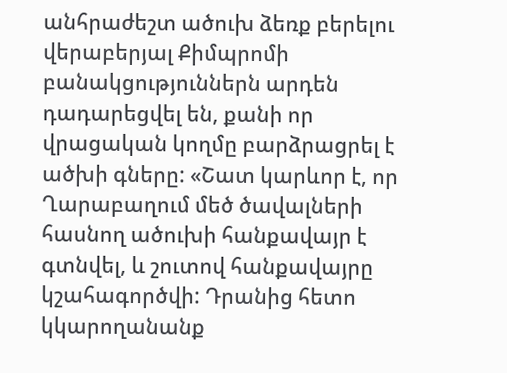անհրաժեշտ ածուխ ձեռք բերելու վերաբերյալ Քիմպրոմի բանակցություններն արդեն դադարեցվել են, քանի որ վրացական կողմը բարձրացրել է ածխի գները: «Շատ կարևոր է, որ Ղարաբաղում մեծ ծավալների հասնող ածուխի հանքավայր է գտնվել, և շուտով հանքավայրը կշահագործվի: Դրանից հետո կկարողանանք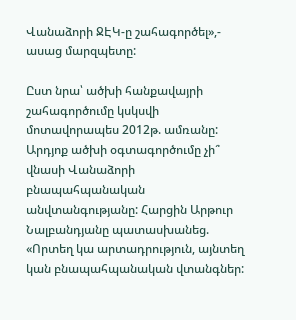Վանաձորի ՋԷԿ-ը շահագործել»,- ասաց մարզպետը:

Ըստ նրա՝ ածխի հանքավայրի շահագործումը կսկսվի մոտավորապես 2012թ. ամռանը: Արդյոք ածխի օգտագործումը չի՞ վնասի Վանաձորի բնապահպանական անվտանգությանը: Հարցին Արթուր Նալբանդյանը պատասխանեց. «Որտեղ կա արտադրություն, այնտեղ կան բնապահպանական վտանգներ: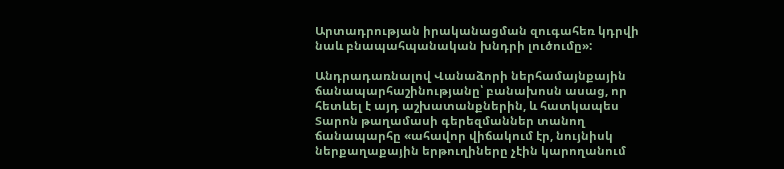Արտադրության իրականացման զուգահեռ կդրվի նաև բնապահպանական խնդրի լուծումը»:

Անդրադառնալով Վանաձորի ներհամայնքային ճանապարհաշինությանը՝ բանախոսն ասաց, որ հետևել է այդ աշխատանքներին, և հատկապես Տարոն թաղամասի գերեզմաններ տանող ճանապարհը «ահավոր վիճակում էր, նույնիսկ ներքաղաքային երթուղիները չէին կարողանում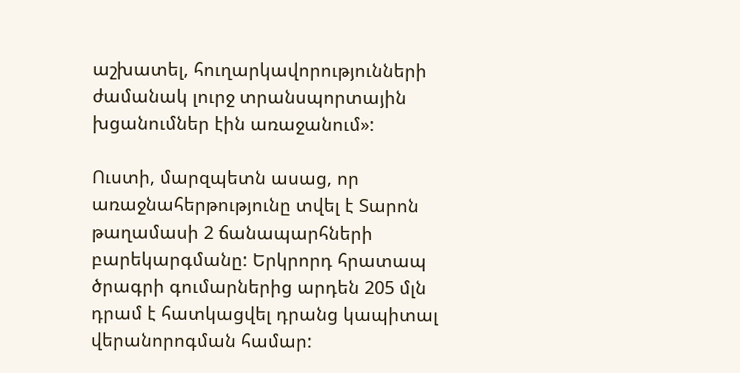աշխատել, հուղարկավորությունների ժամանակ լուրջ տրանսպորտային խցանումներ էին առաջանում»:

Ուստի, մարզպետն ասաց, որ առաջնահերթությունը տվել է Տարոն թաղամասի 2 ճանապարհների բարեկարգմանը: Երկրորդ հրատապ ծրագրի գումարներից արդեն 205 մլն դրամ է հատկացվել դրանց կապիտալ վերանորոգման համար: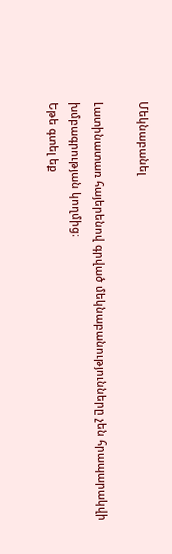Մեկնաբանել

Լատինատառ հայերենով գրված մեկնաբանությունները չեն հրապարակվի խմբագրության կողմից։
Եթե գտել եք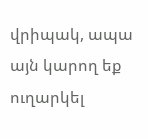վրիպակ, ապա այն կարող եք ուղարկել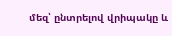մեզ՝ ընտրելով վրիպակը և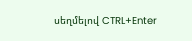սեղմելով CTRL+Enter